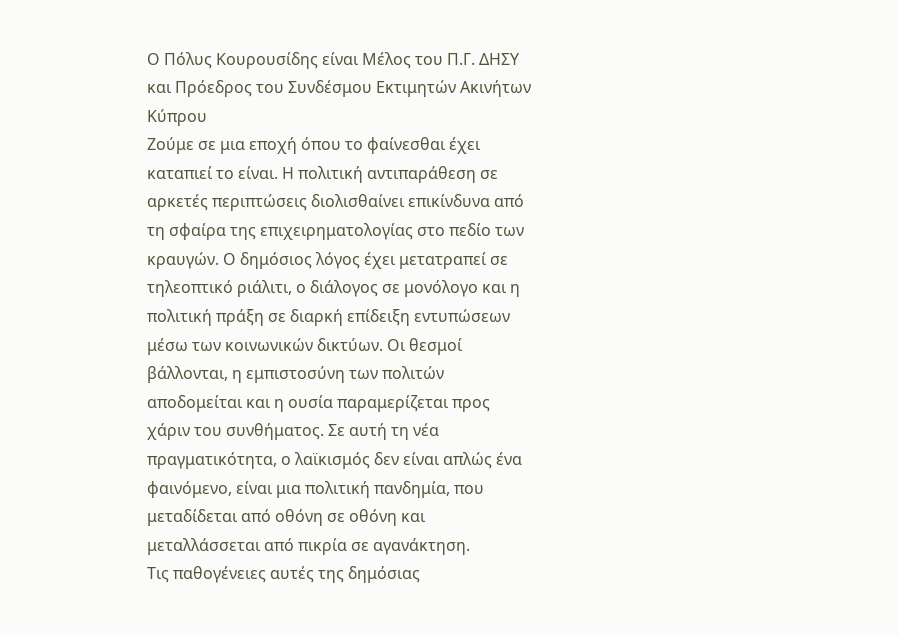Ο Πόλυς Κουρουσίδης είναι Μέλος του Π.Γ. ΔΗΣΥ και Πρόεδρος του Συνδέσμου Εκτιμητών Ακινήτων Κύπρου
Ζούμε σε μια εποχή όπου το φαίνεσθαι έχει καταπιεί το είναι. Η πολιτική αντιπαράθεση σε αρκετές περιπτώσεις διολισθαίνει επικίνδυνα από τη σφαίρα της επιχειρηματολογίας στο πεδίο των κραυγών. Ο δημόσιος λόγος έχει μετατραπεί σε τηλεοπτικό ριάλιτι, ο διάλογος σε μονόλογο και η πολιτική πράξη σε διαρκή επίδειξη εντυπώσεων μέσω των κοινωνικών δικτύων. Οι θεσμοί βάλλονται, η εμπιστοσύνη των πολιτών αποδομείται και η ουσία παραμερίζεται προς χάριν του συνθήματος. Σε αυτή τη νέα πραγματικότητα, ο λαϊκισμός δεν είναι απλώς ένα φαινόμενο, είναι μια πολιτική πανδημία, που μεταδίδεται από οθόνη σε οθόνη και μεταλλάσσεται από πικρία σε αγανάκτηση.
Τις παθογένειες αυτές της δημόσιας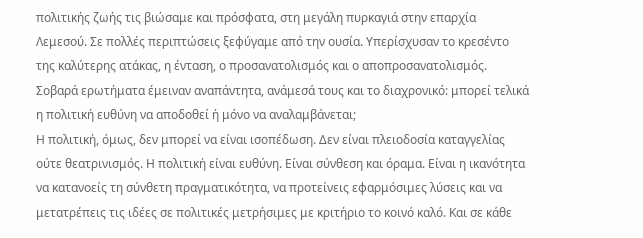πολιτικής ζωής τις βιώσαμε και πρόσφατα, στη μεγάλη πυρκαγιά στην επαρχία Λεμεσού. Σε πολλές περιπτώσεις ξεφύγαμε από την ουσία. Υπερίσχυσαν το κρεσέντο της καλύτερης ατάκας, η ένταση, ο προσανατολισμός και ο αποπροσανατολισμός. Σοβαρά ερωτήματα έμειναν αναπάντητα, ανάμεσά τους και το διαχρονικό: μπορεί τελικά η πολιτική ευθύνη να αποδοθεί ή μόνο να αναλαμβάνεται;
Η πολιτική, όμως, δεν μπορεί να είναι ισοπέδωση. Δεν είναι πλειοδοσία καταγγελίας ούτε θεατρινισμός. Η πολιτική είναι ευθύνη. Είναι σύνθεση και όραμα. Είναι η ικανότητα να κατανοείς τη σύνθετη πραγματικότητα, να προτείνεις εφαρμόσιμες λύσεις και να μετατρέπεις τις ιδέες σε πολιτικές μετρήσιμες με κριτήριο το κοινό καλό. Και σε κάθε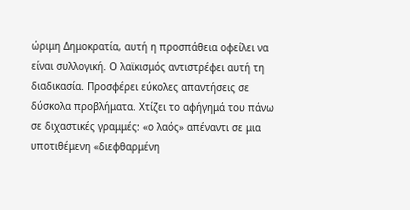ώριμη Δημοκρατία, αυτή η προσπάθεια οφείλει να είναι συλλογική. Ο λαϊκισμός αντιστρέφει αυτή τη διαδικασία. Προσφέρει εύκολες απαντήσεις σε δύσκολα προβλήματα. Χτίζει το αφήγημά του πάνω σε διχαστικές γραμμές: «ο λαός» απέναντι σε μια υποτιθέμενη «διεφθαρμένη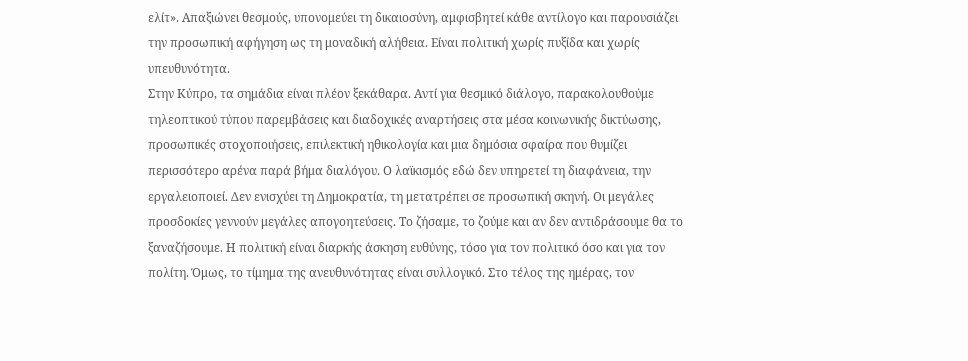ελίτ». Απαξιώνει θεσμούς, υπονομεύει τη δικαιοσύνη, αμφισβητεί κάθε αντίλογο και παρουσιάζει την προσωπική αφήγηση ως τη μοναδική αλήθεια. Είναι πολιτική χωρίς πυξίδα και χωρίς υπευθυνότητα.
Στην Κύπρο, τα σημάδια είναι πλέον ξεκάθαρα. Αντί για θεσμικό διάλογο, παρακολουθούμε τηλεοπτικού τύπου παρεμβάσεις και διαδοχικές αναρτήσεις στα μέσα κοινωνικής δικτύωσης, προσωπικές στοχοποιήσεις, επιλεκτική ηθικολογία και μια δημόσια σφαίρα που θυμίζει περισσότερο αρένα παρά βήμα διαλόγου. Ο λαϊκισμός εδώ δεν υπηρετεί τη διαφάνεια, την εργαλειοποιεί. Δεν ενισχύει τη Δημοκρατία, τη μετατρέπει σε προσωπική σκηνή. Οι μεγάλες προσδοκίες γεννούν μεγάλες απογοητεύσεις. Το ζήσαμε, το ζούμε και αν δεν αντιδράσουμε θα το ξαναζήσουμε. Η πολιτική είναι διαρκής άσκηση ευθύνης, τόσο για τον πολιτικό όσο και για τον πολίτη. Όμως, το τίμημα της ανευθυνότητας είναι συλλογικό. Στο τέλος της ημέρας, τον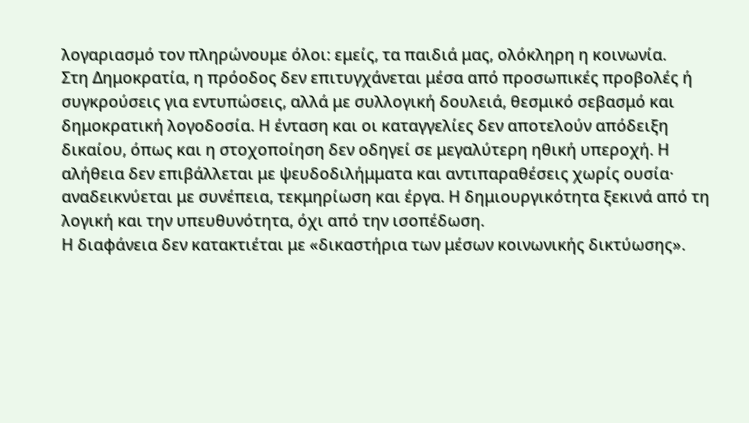λογαριασμό τον πληρώνουμε όλοι: εμείς, τα παιδιά μας, ολόκληρη η κοινωνία.
Στη Δημοκρατία, η πρόοδος δεν επιτυγχάνεται μέσα από προσωπικές προβολές ή συγκρούσεις για εντυπώσεις, αλλά με συλλογική δουλειά, θεσμικό σεβασμό και δημοκρατική λογοδοσία. Η ένταση και οι καταγγελίες δεν αποτελούν απόδειξη δικαίου, όπως και η στοχοποίηση δεν οδηγεί σε μεγαλύτερη ηθική υπεροχή. Η αλήθεια δεν επιβάλλεται με ψευδοδιλήμματα και αντιπαραθέσεις χωρίς ουσία· αναδεικνύεται με συνέπεια, τεκμηρίωση και έργα. Η δημιουργικότητα ξεκινά από τη λογική και την υπευθυνότητα, όχι από την ισοπέδωση.
Η διαφάνεια δεν κατακτιέται με «δικαστήρια των μέσων κοινωνικής δικτύωσης».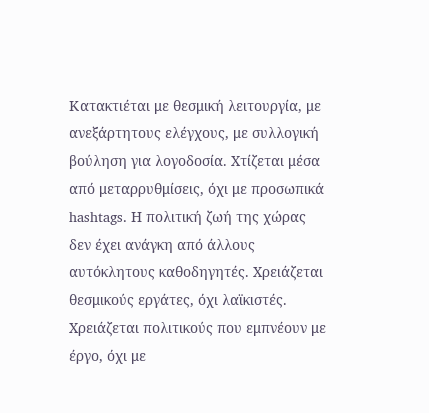Κατακτιέται με θεσμική λειτουργία, με ανεξάρτητους ελέγχους, με συλλογική βούληση για λογοδοσία. Χτίζεται μέσα από μεταρρυθμίσεις, όχι με προσωπικά hashtags. Η πολιτική ζωή της χώρας δεν έχει ανάγκη από άλλους αυτόκλητους καθοδηγητές. Χρειάζεται θεσμικούς εργάτες, όχι λαϊκιστές. Χρειάζεται πολιτικούς που εμπνέουν με έργο, όχι με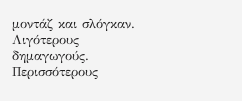μοντάζ και σλόγκαν. Λιγότερους δημαγωγούς. Περισσότερους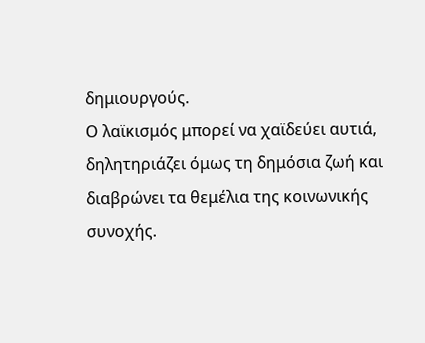δημιουργούς.
Ο λαϊκισμός μπορεί να χαϊδεύει αυτιά, δηλητηριάζει όμως τη δημόσια ζωή και διαβρώνει τα θεμέλια της κοινωνικής συνοχής.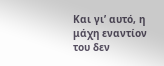Και γι’ αυτό, η μάχη εναντίον του δεν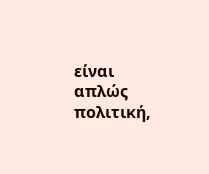είναι απλώς πολιτική,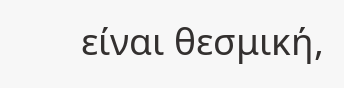είναι θεσμική,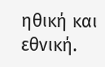ηθική και εθνική.